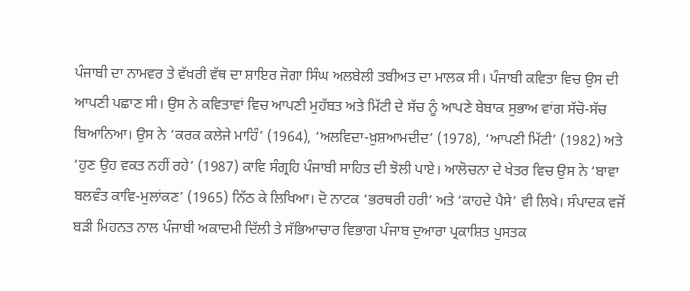ਪੰਜਾਬੀ ਦਾ ਨਾਮਵਰ ਤੇ ਵੱਖਰੀ ਵੱਥ ਦਾ ਸ਼ਾਇਰ ਜੋਗਾ ਸਿੰਘ ਅਲਬੇਲੀ ਤਬੀਅਤ ਦਾ ਮਾਲਕ ਸੀ। ਪੰਜਾਬੀ ਕਵਿਤਾ ਵਿਚ ਉਸ ਦੀ ਆਪਣੀ ਪਛਾਣ ਸੀ। ਉਸ ਨੇ ਕਵਿਤਾਵਾਂ ਵਿਚ ਆਪਣੀ ਮੁਹੱਬਤ ਅਤੇ ਮਿੱਟੀ ਦੇ ਸੱਚ ਨੂੰ ਆਪਣੇ ਬੇਬਾਕ ਸੁਭਾਅ ਵਾਂਗ ਸੱਚੋ-ਸੱਚ ਬਿਆਨਿਆ। ਉਸ ਨੇ ‘ਕਰਕ ਕਲੇਜੇ ਮਾਹਿੰ’ (1964), ‘ਅਲਵਿਦਾ-ਖ਼ੁਸ਼ਆਮਦੀਦ’ (1978), ‘ਆਪਣੀ ਮਿੱਟੀ’ (1982) ਅਤੇ ‘ਹੁਣ ਉਹ ਵਕਤ ਨਹੀਂ ਰਹੇ’ (1987) ਕਾਵਿ ਸੰਗ੍ਰਹਿ ਪੰਜਾਬੀ ਸਾਹਿਤ ਦੀ ਝੋਲੀ ਪਾਏ। ਆਲੋਚਨਾ ਦੇ ਖੇਤਰ ਵਿਚ ਉਸ ਨੇ ‘ਬਾਵਾ ਬਲਵੰਤ ਕਾਵਿ-ਮੁਲਾਂਕਣ’ (1965) ਨਿੱਠ ਕੇ ਲਿਖਿਆ। ਦੋ ਨਾਟਕ ‘ਭਰਥਰੀ ਹਰੀ’ ਅਤੇ ‘ਕਾਹਦੇ ਪੈਸੇ’ ਵੀ ਲਿਖੇ। ਸੰਪਾਦਕ ਵਜੋਂ ਬੜੀ ਮਿਹਨਤ ਨਾਲ ਪੰਜਾਬੀ ਅਕਾਦਮੀ ਦਿੱਲੀ ਤੇ ਸੱਭਿਆਚਾਰ ਵਿਭਾਗ ਪੰਜਾਬ ਦੁਆਰਾ ਪ੍ਰਕਾਸ਼ਿਤ ਪੁਸਤਕ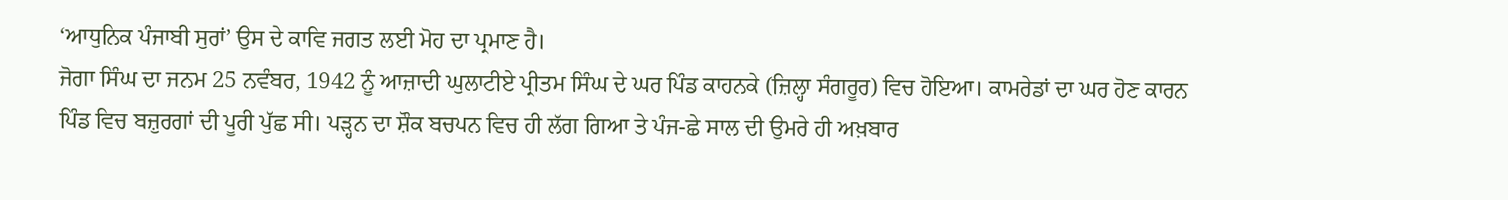‘ਆਧੁਨਿਕ ਪੰਜਾਬੀ ਸੁਰਾਂ’ ਉਸ ਦੇ ਕਾਵਿ ਜਗਤ ਲਈ ਮੋਹ ਦਾ ਪ੍ਰਮਾਣ ਹੈ।
ਜੋਗਾ ਸਿੰਘ ਦਾ ਜਨਮ 25 ਨਵੰਬਰ, 1942 ਨੂੰ ਆਜ਼ਾਦੀ ਘੁਲਾਟੀਏ ਪ੍ਰੀਤਮ ਸਿੰਘ ਦੇ ਘਰ ਪਿੰਡ ਕਾਹਨਕੇ (ਜ਼ਿਲ੍ਹਾ ਸੰਗਰੂਰ) ਵਿਚ ਹੋਇਆ। ਕਾਮਰੇਡਾਂ ਦਾ ਘਰ ਹੋਣ ਕਾਰਨ ਪਿੰਡ ਵਿਚ ਬਜ਼ੁਰਗਾਂ ਦੀ ਪੂਰੀ ਪੁੱਛ ਸੀ। ਪੜ੍ਹਨ ਦਾ ਸ਼ੌਕ ਬਚਪਨ ਵਿਚ ਹੀ ਲੱਗ ਗਿਆ ਤੇ ਪੰਜ-ਛੇ ਸਾਲ ਦੀ ਉਮਰੇ ਹੀ ਅਖ਼ਬਾਰ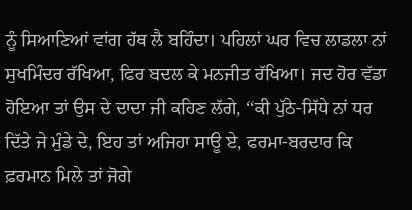ਨੂੰ ਸਿਆਣਿਆਂ ਵਾਂਗ ਹੱਥ ਲੈ ਬਹਿੰਦਾ। ਪਹਿਲਾਂ ਘਰ ਵਿਚ ਲਾਡਲਾ ਨਾਂ ਸੁਖਮਿੰਦਰ ਰੱਖਿਆ, ਫਿਰ ਬਦਲ ਕੇ ਮਨਜੀਤ ਰੱਖਿਆ। ਜਦ ਹੋਰ ਵੱਡਾ ਹੋਇਆ ਤਾਂ ਉਸ ਦੇ ਦਾਦਾ ਜੀ ਕਹਿਣ ਲੱਗੇ, ‘‘ਕੀ ਪੁੱਠੇ-ਸਿੱਧੇ ਨਾਂ ਧਰ ਦਿੱਤੇ ਜੇ ਮੁੰਡੇ ਦੇ, ਇਹ ਤਾਂ ਅਜਿਹਾ ਸਾਊ ਏ, ਫਰਮਾ-ਬਰਦਾਰ ਕਿ ਫ਼ਰਮਾਨ ਮਿਲੇ ਤਾਂ ਜੋਗੇ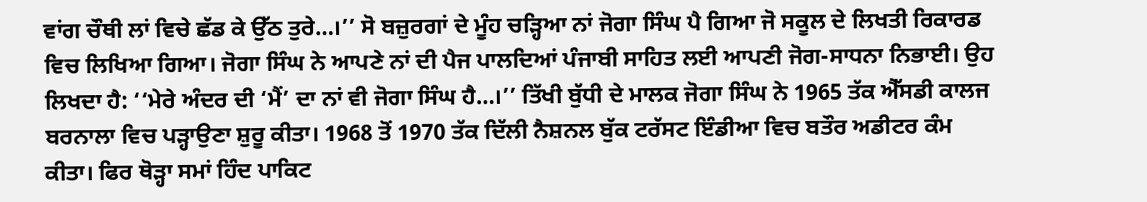ਵਾਂਗ ਚੌਥੀ ਲਾਂ ਵਿਚੇ ਛੱਡ ਕੇ ਉੱਠ ਤੁਰੇ…।’’ ਸੋ ਬਜ਼ੁਰਗਾਂ ਦੇ ਮੂੰਹ ਚੜ੍ਹਿਆ ਨਾਂ ਜੋਗਾ ਸਿੰਘ ਪੈ ਗਿਆ ਜੋ ਸਕੂਲ ਦੇ ਲਿਖਤੀ ਰਿਕਾਰਡ ਵਿਚ ਲਿਖਿਆ ਗਿਆ। ਜੋਗਾ ਸਿੰਘ ਨੇ ਆਪਣੇ ਨਾਂ ਦੀ ਪੈਜ ਪਾਲਦਿਆਂ ਪੰਜਾਬੀ ਸਾਹਿਤ ਲਈ ਆਪਣੀ ਜੋਗ-ਸਾਧਨਾ ਨਿਭਾਈ। ਉਹ ਲਿਖਦਾ ਹੈ: ‘‘ਮੇਰੇ ਅੰਦਰ ਦੀ ‘ਮੈਂ’ ਦਾ ਨਾਂ ਵੀ ਜੋਗਾ ਸਿੰਘ ਹੈ…।’’ ਤਿੱਖੀ ਬੁੱਧੀ ਦੇ ਮਾਲਕ ਜੋਗਾ ਸਿੰਘ ਨੇ 1965 ਤੱਕ ਐੱਸਡੀ ਕਾਲਜ ਬਰਨਾਲਾ ਵਿਚ ਪੜ੍ਹਾਉਣਾ ਸ਼ੁਰੂ ਕੀਤਾ। 1968 ਤੋਂ 1970 ਤੱਕ ਦਿੱਲੀ ਨੈਸ਼ਨਲ ਬੁੱਕ ਟਰੱਸਟ ਇੰਡੀਆ ਵਿਚ ਬਤੌਰ ਅਡੀਟਰ ਕੰਮ ਕੀਤਾ। ਫਿਰ ਥੋੜ੍ਹਾ ਸਮਾਂ ਹਿੰਦ ਪਾਕਿਟ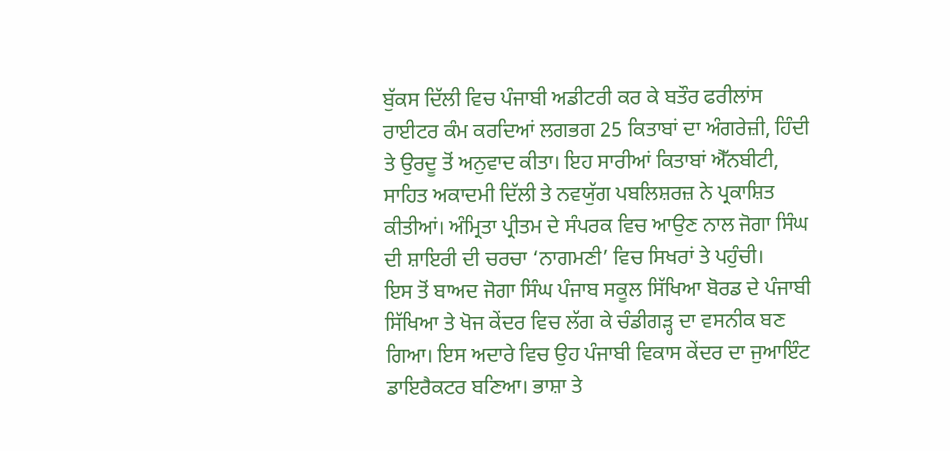ਬੁੱਕਸ ਦਿੱਲੀ ਵਿਚ ਪੰਜਾਬੀ ਅਡੀਟਰੀ ਕਰ ਕੇ ਬਤੌਰ ਫਰੀਲਾਂਸ ਰਾਈਟਰ ਕੰਮ ਕਰਦਿਆਂ ਲਗਭਗ 25 ਕਿਤਾਬਾਂ ਦਾ ਅੰਗਰੇਜ਼ੀ, ਹਿੰਦੀ ਤੇ ਉਰਦੂ ਤੋਂ ਅਨੁਵਾਦ ਕੀਤਾ। ਇਹ ਸਾਰੀਆਂ ਕਿਤਾਬਾਂ ਐੱਨਬੀਟੀ, ਸਾਹਿਤ ਅਕਾਦਮੀ ਦਿੱਲੀ ਤੇ ਨਵਯੁੱਗ ਪਬਲਿਸ਼ਰਜ਼ ਨੇ ਪ੍ਰਕਾਸ਼ਿਤ ਕੀਤੀਆਂ। ਅੰਮ੍ਰਿਤਾ ਪ੍ਰੀਤਮ ਦੇ ਸੰਪਰਕ ਵਿਚ ਆਉਣ ਨਾਲ ਜੋਗਾ ਸਿੰਘ ਦੀ ਸ਼ਾਇਰੀ ਦੀ ਚਰਚਾ ‘ਨਾਗਮਣੀ’ ਵਿਚ ਸਿਖਰਾਂ ਤੇ ਪਹੁੰਚੀ।
ਇਸ ਤੋਂ ਬਾਅਦ ਜੋਗਾ ਸਿੰਘ ਪੰਜਾਬ ਸਕੂਲ ਸਿੱਖਿਆ ਬੋਰਡ ਦੇ ਪੰਜਾਬੀ ਸਿੱਖਿਆ ਤੇ ਖੋਜ ਕੇਂਦਰ ਵਿਚ ਲੱਗ ਕੇ ਚੰਡੀਗੜ੍ਹ ਦਾ ਵਸਨੀਕ ਬਣ ਗਿਆ। ਇਸ ਅਦਾਰੇ ਵਿਚ ਉਹ ਪੰਜਾਬੀ ਵਿਕਾਸ ਕੇਂਦਰ ਦਾ ਜੁਆਇੰਟ ਡਾਇਰੈਕਟਰ ਬਣਿਆ। ਭਾਸ਼ਾ ਤੇ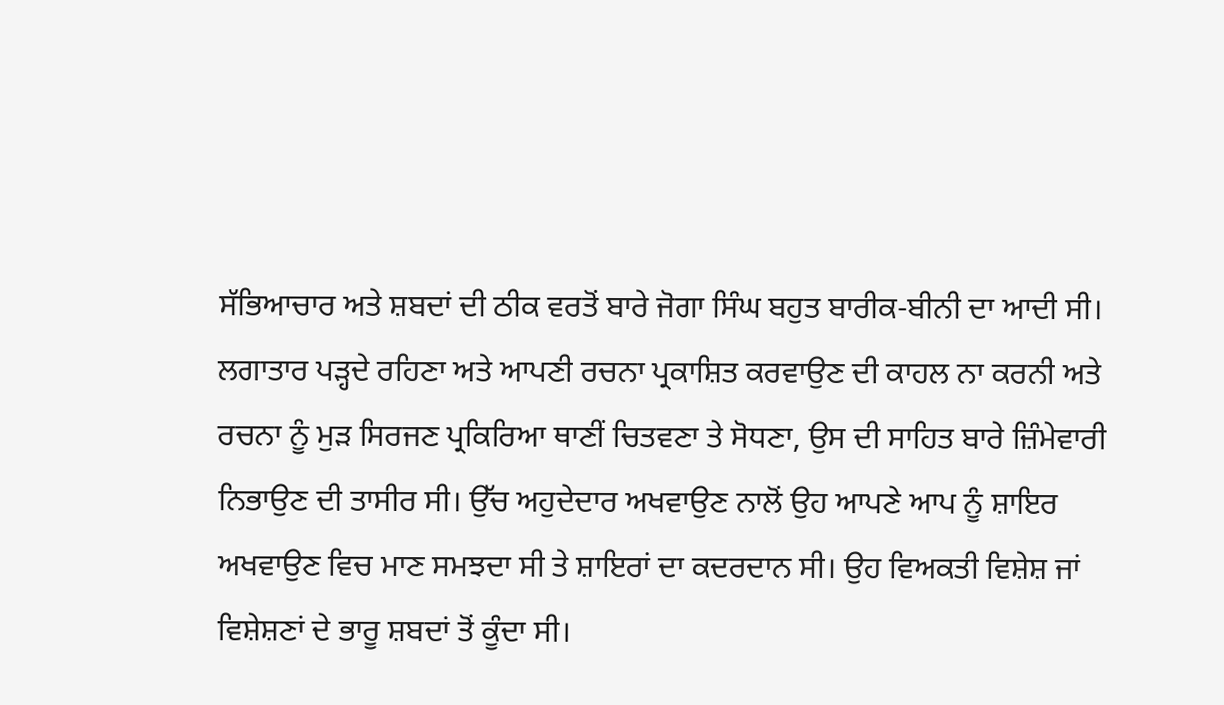ਸੱਭਿਆਚਾਰ ਅਤੇ ਸ਼ਬਦਾਂ ਦੀ ਠੀਕ ਵਰਤੋਂ ਬਾਰੇ ਜੋਗਾ ਸਿੰਘ ਬਹੁਤ ਬਾਰੀਕ-ਬੀਨੀ ਦਾ ਆਦੀ ਸੀ। ਲਗਾਤਾਰ ਪੜ੍ਹਦੇ ਰਹਿਣਾ ਅਤੇ ਆਪਣੀ ਰਚਨਾ ਪ੍ਰਕਾਸ਼ਿਤ ਕਰਵਾਉਣ ਦੀ ਕਾਹਲ ਨਾ ਕਰਨੀ ਅਤੇ ਰਚਨਾ ਨੂੰ ਮੁੜ ਸਿਰਜਣ ਪ੍ਰਕਿਰਿਆ ਥਾਣੀਂ ਚਿਤਵਣਾ ਤੇ ਸੋਧਣਾ, ਉਸ ਦੀ ਸਾਹਿਤ ਬਾਰੇ ਜ਼ਿੰਮੇਵਾਰੀ ਨਿਭਾਉਣ ਦੀ ਤਾਸੀਰ ਸੀ। ਉੱਚ ਅਹੁਦੇਦਾਰ ਅਖਵਾਉਣ ਨਾਲੋਂ ਉਹ ਆਪਣੇ ਆਪ ਨੂੰ ਸ਼ਾਇਰ ਅਖਵਾਉਣ ਵਿਚ ਮਾਣ ਸਮਝਦਾ ਸੀ ਤੇ ਸ਼ਾਇਰਾਂ ਦਾ ਕਦਰਦਾਨ ਸੀ। ਉਹ ਵਿਅਕਤੀ ਵਿਸ਼ੇਸ਼ ਜਾਂ ਵਿਸ਼ੇਸ਼ਣਾਂ ਦੇ ਭਾਰੂ ਸ਼ਬਦਾਂ ਤੋਂ ਕੂੰਦਾ ਸੀ।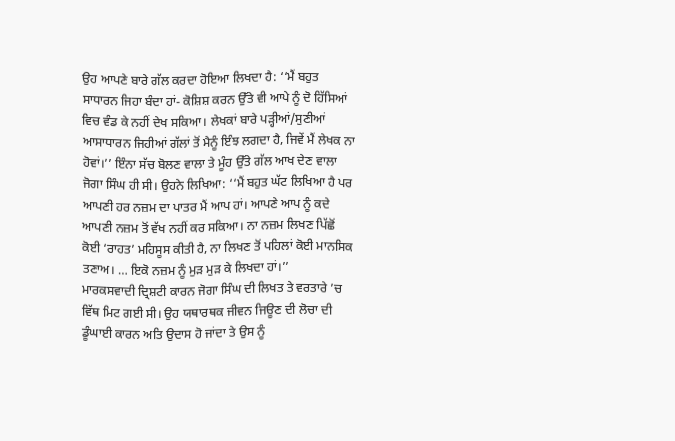ਉਹ ਆਪਣੇ ਬਾਰੇ ਗੱਲ ਕਰਦਾ ਹੋਇਆ ਲਿਖਦਾ ਹੈ: ‘‘ਮੈਂ ਬਹੁਤ ਸਾਧਾਰਨ ਜਿਹਾ ਬੰਦਾ ਹਾਂ- ਕੋਸ਼ਿਸ਼ ਕਰਨ ਉੱਤੇ ਵੀ ਆਪੇ ਨੂੰ ਦੋ ਹਿੱਸਿਆਂ ਵਿਚ ਵੰਡ ਕੇ ਨਹੀਂ ਦੇਖ ਸਕਿਆ। ਲੇਖਕਾਂ ਬਾਰੇ ਪੜ੍ਹੀਆਂ/ਸੁਣੀਆਂ ਆਸਾਧਾਰਨ ਜਿਹੀਆਂ ਗੱਲਾਂ ਤੋਂ ਮੈਨੂੰ ਇੰਝ ਲਗਦਾ ਹੈ, ਜਿਵੇਂ ਮੈਂ ਲੇਖਕ ਨਾ ਹੋਵਾਂ।’’ ਇੰਨਾ ਸੱਚ ਬੋਲਣ ਵਾਲਾ ਤੇ ਮੂੰਹ ਉੱਤੇ ਗੱਲ ਆਖ ਦੇਣ ਵਾਲਾ ਜੋਗਾ ਸਿੰਘ ਹੀ ਸੀ। ਉਹਨੇ ਲਿਖਿਆ: ‘‘ਮੈਂ ਬਹੁਤ ਘੱਟ ਲਿਖਿਆ ਹੈ ਪਰ ਆਪਣੀ ਹਰ ਨਜ਼ਮ ਦਾ ਪਾਤਰ ਮੈਂ ਆਪ ਹਾਂ। ਆਪਣੇ ਆਪ ਨੂੰ ਕਦੇ ਆਪਣੀ ਨਜ਼ਮ ਤੋਂ ਵੱਖ ਨਹੀਂ ਕਰ ਸਕਿਆ। ਨਾ ਨਜ਼ਮ ਲਿਖਣ ਪਿੱਛੋਂ ਕੋਈ ‘ਰਾਹਤ’ ਮਹਿਸੂਸ ਕੀਤੀ ਹੈ, ਨਾ ਲਿਖਣ ਤੋਂ ਪਹਿਲਾਂ ਕੋਈ ਮਾਨਸਿਕ ਤਣਾਅ। … ਇਕੋ ਨਜ਼ਮ ਨੂੰ ਮੁੜ ਮੁੜ ਕੇ ਲਿਖਦਾ ਹਾਂ।’’
ਮਾਰਕਸਵਾਦੀ ਦ੍ਰਿਸ਼ਟੀ ਕਾਰਨ ਜੋਗਾ ਸਿੰਘ ਦੀ ਲਿਖਤ ਤੇ ਵਰਤਾਰੇ ’ਚ ਵਿੱਥ ਮਿਟ ਗਈ ਸੀ। ਉਹ ਯਥਾਰਥਕ ਜੀਵਨ ਜਿਊਣ ਦੀ ਲੋਚਾ ਦੀ ਡੂੰਘਾਈ ਕਾਰਨ ਅਤਿ ਉਦਾਸ ਹੋ ਜਾਂਦਾ ਤੇ ਉਸ ਨੂੰ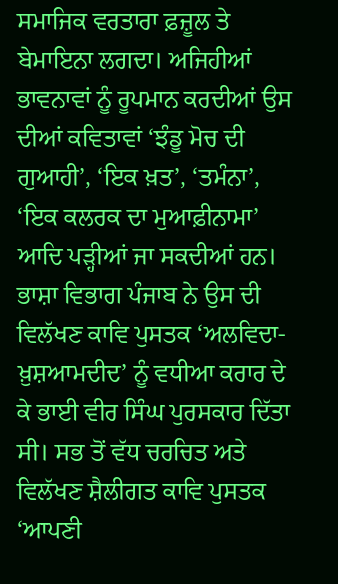ਸਮਾਜਿਕ ਵਰਤਾਰਾ ਫ਼ਜ਼ੂਲ ਤੇ ਬੇਮਾਇਨਾ ਲਗਦਾ। ਅਜਿਹੀਆਂ ਭਾਵਨਾਵਾਂ ਨੂੰ ਰੂਪਮਾਨ ਕਰਦੀਆਂ ਉਸ ਦੀਆਂ ਕਵਿਤਾਵਾਂ ‘ਝੰਡੂ ਮੋਚ ਦੀ ਗੁਆਹੀ’, ‘ਇਕ ਖ਼ਤ’, ‘ਤਮੰਨਾ’, ‘ਇਕ ਕਲਰਕ ਦਾ ਮੁਆਫ਼ੀਨਾਮਾ’ ਆਦਿ ਪੜ੍ਹੀਆਂ ਜਾ ਸਕਦੀਆਂ ਹਨ। ਭਾਸ਼ਾ ਵਿਭਾਗ ਪੰਜਾਬ ਨੇ ਉਸ ਦੀ ਵਿਲੱਖਣ ਕਾਵਿ ਪੁਸਤਕ ‘ਅਲਵਿਦਾ-ਖ਼ੁਸ਼ਆਮਦੀਦ’ ਨੂੰ ਵਧੀਆ ਕਰਾਰ ਦੇ ਕੇ ਭਾਈ ਵੀਰ ਸਿੰਘ ਪੁਰਸਕਾਰ ਦਿੱਤਾ ਸੀ। ਸਭ ਤੋਂ ਵੱਧ ਚਰਚਿਤ ਅਤੇ ਵਿਲੱਖਣ ਸ਼ੈਲੀਗਤ ਕਾਵਿ ਪੁਸਤਕ ‘ਆਪਣੀ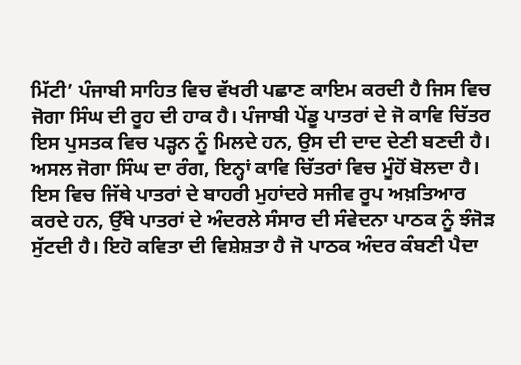ਮਿੱਟੀ’ ਪੰਜਾਬੀ ਸਾਹਿਤ ਵਿਚ ਵੱਖਰੀ ਪਛਾਣ ਕਾਇਮ ਕਰਦੀ ਹੈ ਜਿਸ ਵਿਚ ਜੋਗਾ ਸਿੰਘ ਦੀ ਰੂਹ ਦੀ ਹਾਕ ਹੈ। ਪੰਜਾਬੀ ਪੇਂਡੂ ਪਾਤਰਾਂ ਦੇ ਜੋ ਕਾਵਿ ਚਿੱਤਰ ਇਸ ਪੁਸਤਕ ਵਿਚ ਪੜ੍ਹਨ ਨੂੰ ਮਿਲਦੇ ਹਨ, ਉਸ ਦੀ ਦਾਦ ਦੇਣੀ ਬਣਦੀ ਹੈ। ਅਸਲ ਜੋਗਾ ਸਿੰਘ ਦਾ ਰੰਗ, ਇਨ੍ਹਾਂ ਕਾਵਿ ਚਿੱਤਰਾਂ ਵਿਚ ਮੂੰਹੋਂ ਬੋਲਦਾ ਹੈ। ਇਸ ਵਿਚ ਜਿੱਥੇ ਪਾਤਰਾਂ ਦੇ ਬਾਹਰੀ ਮੁਹਾਂਦਰੇ ਸਜੀਵ ਰੂਪ ਅਖ਼ਤਿਆਰ ਕਰਦੇ ਹਨ, ਉੱਥੇ ਪਾਤਰਾਂ ਦੇ ਅੰਦਰਲੇ ਸੰਸਾਰ ਦੀ ਸੰਵੇਦਨਾ ਪਾਠਕ ਨੂੰ ਝੰਜੋੜ ਸੁੱਟਦੀ ਹੈ। ਇਹੋ ਕਵਿਤਾ ਦੀ ਵਿਸ਼ੇਸ਼ਤਾ ਹੈ ਜੋ ਪਾਠਕ ਅੰਦਰ ਕੰਬਣੀ ਪੈਦਾ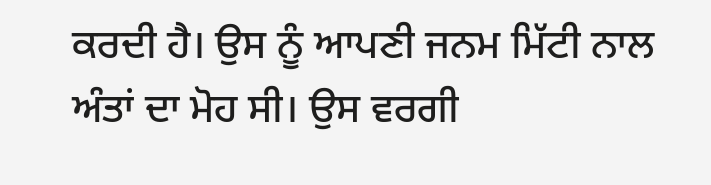ਕਰਦੀ ਹੈ। ਉਸ ਨੂੰ ਆਪਣੀ ਜਨਮ ਮਿੱਟੀ ਨਾਲ ਅੰਤਾਂ ਦਾ ਮੋਹ ਸੀ। ਉਸ ਵਰਗੀ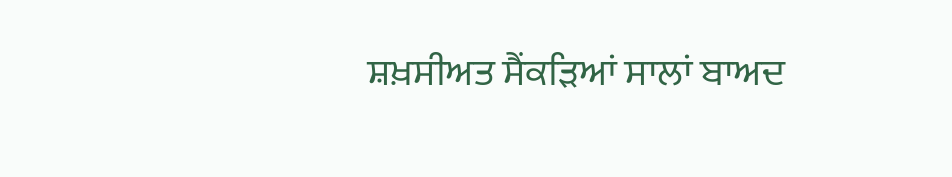ਸ਼ਖ਼ਸੀਅਤ ਸੈਂਕੜਿਆਂ ਸਾਲਾਂ ਬਾਅਦ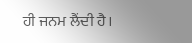ਹੀ ਜਨਮ ਲੈਂਦੀ ਹੈ।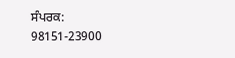ਸੰਪਰਕ: 98151-23900